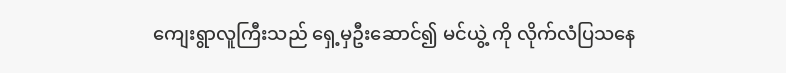ကျေးရွာလူကြီးသည် ရှေ့မှဦးဆောင်၍ မင်ယွဲ့ ကို လိုက်လံပြသနေ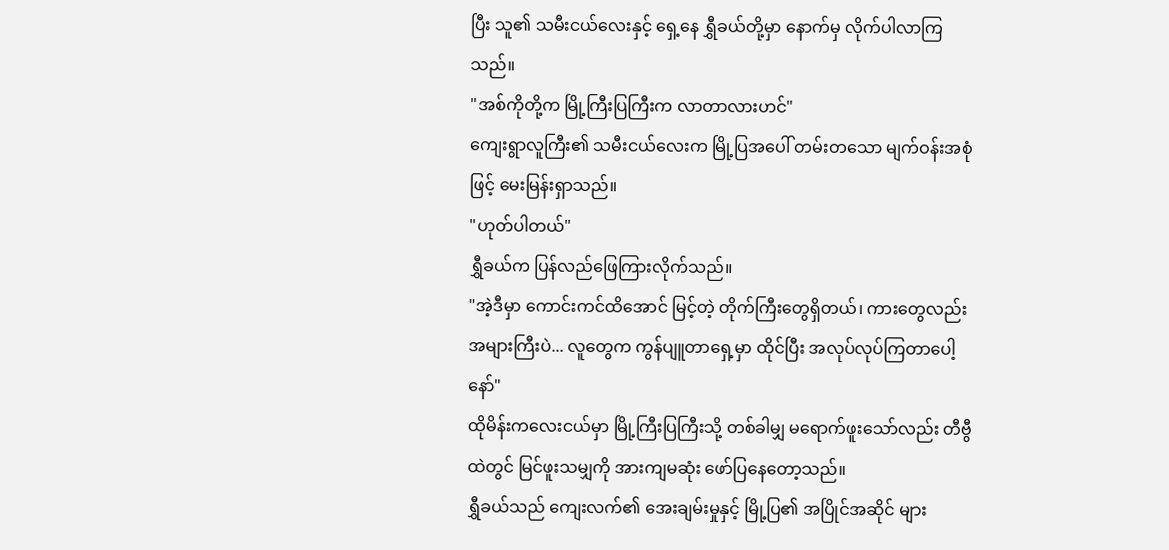ပြီး သူ၏ သမီးငယ်လေးနှင့် ရှေ့နေ ရွှီခယ်တို့မှာ နောက်မှ လိုက်ပါလာကြသည်။
"အစ်ကိုတို့က မြို့ကြီးပြကြီးက လာတာလားဟင်"
ကျေးရွာလူကြီး၏ သမီးငယ်လေးက မြို့ပြအပေါ် တမ်းတသော မျက်ဝန်းအစုံဖြင့် မေးမြန်းရှာသည်။
"ဟုတ်ပါတယ်"
ရွှီခယ်က ပြန်လည်ဖြေကြားလိုက်သည်။
"အဲ့ဒီမှာ ကောင်းကင်ထိအောင် မြင့်တဲ့ တိုက်ကြီးတွေရှိတယ်၊ ကားတွေလည်း အများကြီးပဲ... လူတွေက ကွန်ပျူတာရှေ့မှာ ထိုင်ပြီး အလုပ်လုပ်ကြတာပေါ့နော်"
ထိုမိန်းကလေးငယ်မှာ မြို့ကြီးပြကြီးသို့ တစ်ခါမျှ မရောက်ဖူးသော်လည်း တီဗွီထဲတွင် မြင်ဖူးသမျှကို အားကျမဆုံး ဖော်ပြနေတော့သည်။
ရွှီခယ်သည် ကျေးလက်၏ အေးချမ်းမှုနှင့် မြို့ပြ၏ အပြိုင်အဆိုင် များ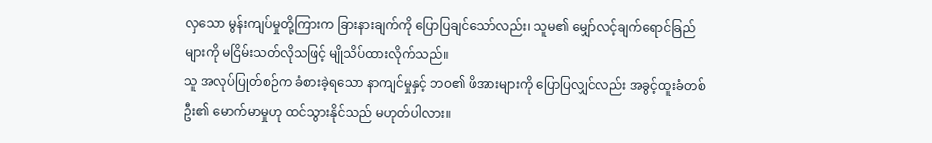လှသော မွန်းကျပ်မှုတို့ကြားက ခြားနားချက်ကို ပြောပြချင်သော်လည်း၊ သူမ၏ မျှော်လင့်ချက်ရောင်ခြည်များကို မငြိမ်းသတ်လိုသဖြင့် မျိုသိပ်ထားလိုက်သည်။
သူ အလုပ်ပြုတ်စဉ်က ခံစားခဲ့ရသော နာကျင်မှုနှင့် ဘဝ၏ ဖိအားများကို ပြောပြလျှင်လည်း အခွင့်ထူးခံတစ်ဦး၏ မောက်မာမှုဟု ထင်သွားနိုင်သည် မဟုတ်ပါလား။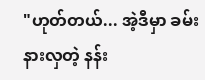"ဟုတ်တယ်... အဲ့ဒီမှာ ခမ်းနားလှတဲ့ နန်း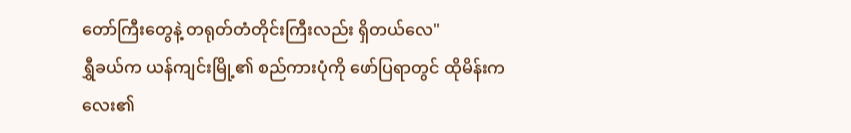တော်ကြီးတွေနဲ့ တရုတ်တံတိုင်းကြီးလည်း ရှိတယ်လေ"
ရွှီခယ်က ယန်ကျင်းမြို့၏ စည်ကားပုံကို ဖော်ပြရာတွင် ထိုမိန်းကလေး၏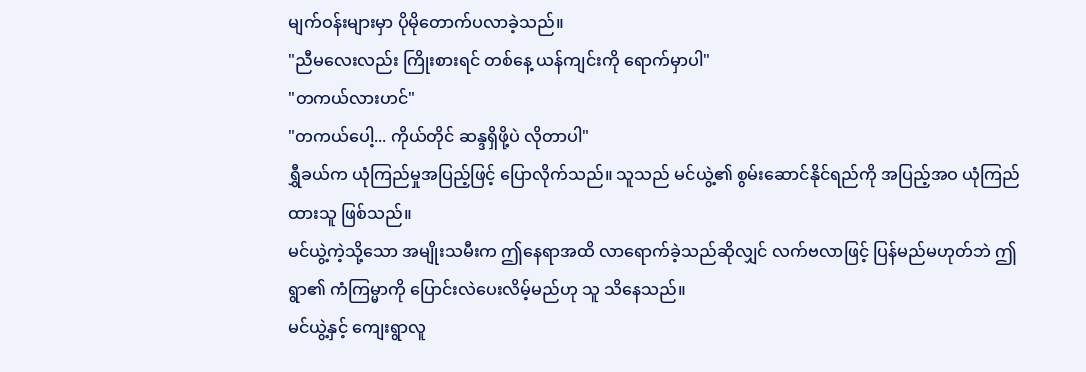မျက်ဝန်းများမှာ ပိုမိုတောက်ပလာခဲ့သည်။
"ညီမလေးလည်း ကြိုးစားရင် တစ်နေ့ ယန်ကျင်းကို ရောက်မှာပါ"
"တကယ်လားဟင်"
"တကယ်ပေါ့... ကိုယ်တိုင် ဆန္ဒရှိဖို့ပဲ လိုတာပါ"
ရွှီခယ်က ယုံကြည်မှုအပြည့်ဖြင့် ပြောလိုက်သည်။ သူသည် မင်ယွဲ့၏ စွမ်းဆောင်နိုင်ရည်ကို အပြည့်အဝ ယုံကြည်ထားသူ ဖြစ်သည်။
မင်ယွဲ့ကဲ့သို့သော အမျိုးသမီးက ဤနေရာအထိ လာရောက်ခဲ့သည်ဆိုလျှင် လက်ဗလာဖြင့် ပြန်မည်မဟုတ်ဘဲ ဤရွာ၏ ကံကြမ္မာကို ပြောင်းလဲပေးလိမ့်မည်ဟု သူ သိနေသည်။
မင်ယွဲ့နှင့် ကျေးရွာလူ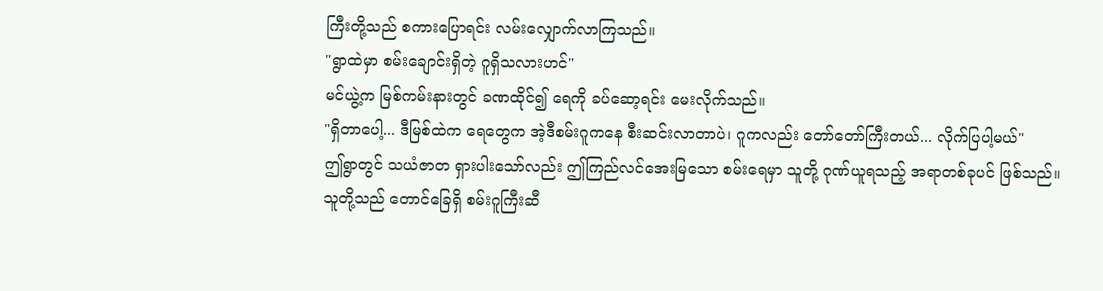ကြီးတို့သည် စကားပြောရင်း လမ်းလျှောက်လာကြသည်။
"ရွာထဲမှာ စမ်းချောင်းရှိတဲ့ ဂူရှိသလားဟင်"
မင်ယွဲ့က မြစ်ကမ်းနားတွင် ခဏထိုင်၍ ရေကို ခပ်ဆော့ရင်း မေးလိုက်သည်။
"ရှိတာပေါ့... ဒီမြစ်ထဲက ရေတွေက အဲ့ဒီစမ်းဂူကနေ စီးဆင်းလာတာပဲ၊ ဂူကလည်း တော်တော်ကြီးတယ်... လိုက်ပြပါ့မယ်"
ဤရွာတွင် သယံဇာတ ရှားပါးသော်လည်း ဤကြည်လင်အေးမြသော စမ်းရေမှာ သူတို့ ဂုဏ်ယူရသည့် အရာတစ်ခုပင် ဖြစ်သည်။
သူတို့သည် တောင်ခြေရှိ စမ်းဂူကြီးဆီ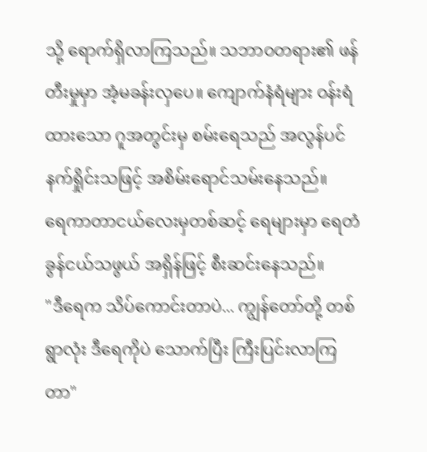သို့ ရောက်ရှိလာကြသည်။ သဘာဝတရား၏ ဖန်တီးမှုမှာ အံ့မခန်းလှပေ။ ကျောက်နံရံများ ဝန်းရံထားသော ဂူအတွင်းမှ စမ်းရေသည် အလွန်ပင် နက်ရှိုင်းသဖြင့် အစိမ်းရောင်သမ်းနေသည်။
ရေကာတာငယ်လေးမှတစ်ဆင့် ရေများမှာ ရေတံခွန်ငယ်သဖွယ် အရှိန်ဖြင့် စီးဆင်းနေသည်။
"ဒီရေက သိပ်ကောင်းတာပဲ... ကျွန်တော်တို့ တစ်ရွာလုံး ဒီရေကိုပဲ သောက်ပြီး ကြီးပြင်းလာကြတာ"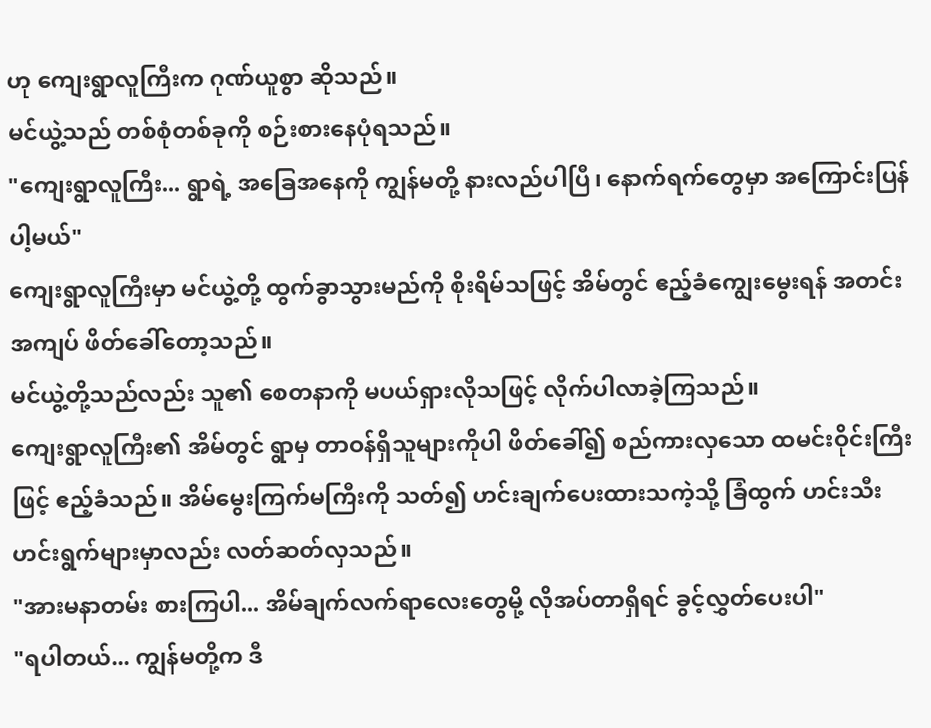ဟု ကျေးရွာလူကြီးက ဂုဏ်ယူစွာ ဆိုသည်။
မင်ယွဲ့သည် တစ်စုံတစ်ခုကို စဉ်းစားနေပုံရသည်။
"ကျေးရွာလူကြီး... ရွာရဲ့ အခြေအနေကို ကျွန်မတို့ နားလည်ပါပြီ၊ နောက်ရက်တွေမှာ အကြောင်းပြန်ပါ့မယ်"
ကျေးရွာလူကြီးမှာ မင်ယွဲ့တို့ ထွက်ခွာသွားမည်ကို စိုးရိမ်သဖြင့် အိမ်တွင် ဧည့်ခံကျွေးမွေးရန် အတင်းအကျပ် ဖိတ်ခေါ်တော့သည်။
မင်ယွဲ့တို့သည်လည်း သူ၏ စေတနာကို မပယ်ရှားလိုသဖြင့် လိုက်ပါလာခဲ့ကြသည်။
ကျေးရွာလူကြီး၏ အိမ်တွင် ရွာမှ တာဝန်ရှိသူများကိုပါ ဖိတ်ခေါ်၍ စည်ကားလှသော ထမင်းဝိုင်းကြီးဖြင့် ဧည့်ခံသည်။ အိမ်မွေးကြက်မကြီးကို သတ်၍ ဟင်းချက်ပေးထားသကဲ့သို့ ခြံထွက် ဟင်းသီးဟင်းရွက်များမှာလည်း လတ်ဆတ်လှသည်။
"အားမနာတမ်း စားကြပါ... အိမ်ချက်လက်ရာလေးတွေမို့ လိုအပ်တာရှိရင် ခွင့်လွှတ်ပေးပါ"
"ရပါတယ်... ကျွန်မတို့က ဒီ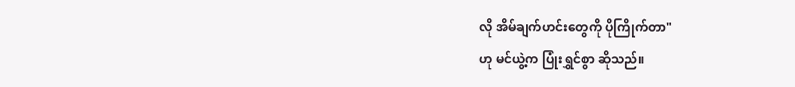လို အိမ်ချက်ဟင်းတွေကို ပိုကြိုက်တာ"
ဟု မင်ယွဲ့က ပြုံးရွှင်စွာ ဆိုသည်။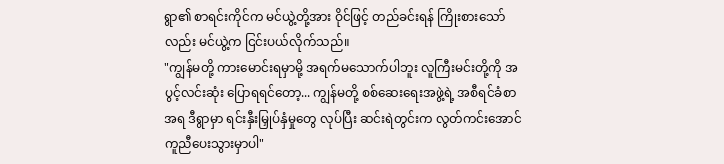ရွာ၏ စာရင်းကိုင်က မင်ယွဲ့တို့အား ဝိုင်ဖြင့် တည်ခင်းရန် ကြိုးစားသော်လည်း မင်ယွဲ့က ငြင်းပယ်လိုက်သည်။
"ကျွန်မတို့ ကားမောင်းရမှာမို့ အရက်မသောက်ပါဘူး လူကြီးမင်းတို့ကို အပွင့်လင်းဆုံး ပြောရရင်တော့... ကျွန်မတို့ စစ်ဆေးရေးအဖွဲ့ရဲ့ အစီရင်ခံစာအရ ဒီရွာမှာ ရင်းနှီးမြှုပ်နှံမှုတွေ လုပ်ပြီး ဆင်းရဲတွင်းက လွတ်ကင်းအောင် ကူညီပေးသွားမှာပါ"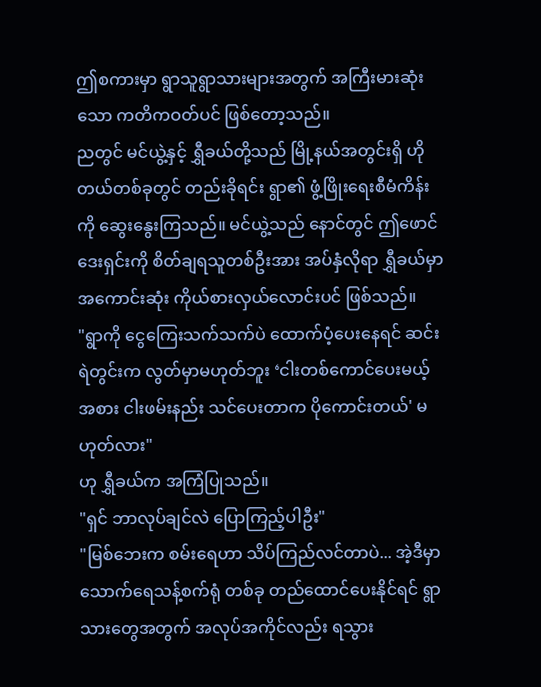ဤစကားမှာ ရွာသူရွာသားများအတွက် အကြီးမားဆုံးသော ကတိကဝတ်ပင် ဖြစ်တော့သည်။
ညတွင် မင်ယွဲ့နှင့် ရွှီခယ်တို့သည် မြို့နယ်အတွင်းရှိ ဟိုတယ်တစ်ခုတွင် တည်းခိုရင်း ရွာ၏ ဖွံ့ဖြိုးရေးစီမံကိန်းကို ဆွေးနွေးကြသည်။ မင်ယွဲ့သည် နောင်တွင် ဤဖောင်ဒေးရှင်းကို စိတ်ချရသူတစ်ဦးအား အပ်နှံလိုရာ ရွှီခယ်မှာ အကောင်းဆုံး ကိုယ်စားလှယ်လောင်းပင် ဖြစ်သည်။
"ရွာကို ငွေကြေးသက်သက်ပဲ ထောက်ပံ့ပေးနေရင် ဆင်းရဲတွင်းက လွတ်မှာမဟုတ်ဘူး ‘ငါးတစ်ကောင်ပေးမယ့်အစား ငါးဖမ်းနည်း သင်ပေးတာက ပိုကောင်းတယ်' မဟုတ်လား"
ဟု ရွှီခယ်က အကြံပြုသည်။
"ရှင် ဘာလုပ်ချင်လဲ ပြောကြည့်ပါဦး"
"မြစ်ဘေးက စမ်းရေဟာ သိပ်ကြည်လင်တာပဲ... အဲ့ဒီမှာ သောက်ရေသန့်စက်ရုံ တစ်ခု တည်ထောင်ပေးနိုင်ရင် ရွာသားတွေအတွက် အလုပ်အကိုင်လည်း ရသွား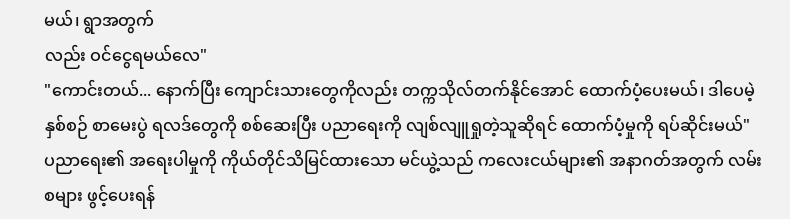မယ်၊ ရွာအတွက်
လည်း ဝင်ငွေရမယ်လေ"
"ကောင်းတယ်... နောက်ပြီး ကျောင်းသားတွေကိုလည်း တက္ကသိုလ်တက်နိုင်အောင် ထောက်ပံ့ပေးမယ်၊ ဒါပေမဲ့ နှစ်စဉ် စာမေးပွဲ ရလဒ်တွေကို စစ်ဆေးပြီး ပညာရေးကို လျစ်လျူရှုတဲ့သူဆိုရင် ထောက်ပံ့မှုကို ရပ်ဆိုင်းမယ်"
ပညာရေး၏ အရေးပါမှုကို ကိုယ်တိုင်သိမြင်ထားသော မင်ယွဲ့သည် ကလေးငယ်များ၏ အနာဂတ်အတွက် လမ်းစများ ဖွင့်ပေးရန်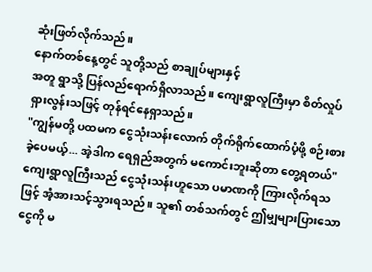ဆုံးဖြတ်လိုက်သည်။
နောက်တစ်နေ့တွင် သူတို့သည် စာချုပ်များနှင့်
အတူ ရွာသို့ ပြန်လည်ရောက်ရှိလာသည်။ ကျေးရွာလူကြီးမှာ စိတ်လှုပ်ရှားလွန်းသဖြင့် တုန်ရင်နေရှာသည်။
"ကျွန်မတို့ ပထမက ငွေသုံးသန်းလောက် တိုက်ရိုက်ထောက်ပံ့ဖို့ စဉ်းစားခဲ့ပေမယ့်... အဲ့ဒါက ရေရှည်အတွက် မကောင်းဘူးဆိုတာ တွေ့ရတယ်"
ကျေးရွာလူကြီးသည် ငွေသုံးသန်းဟူသော ပမာဏကို ကြားလိုက်ရသဖြင့် အံ့အားသင့်သွားရသည်။ သူ၏ တစ်သက်တွင် ဤမျှများပြားသော ငွေကို မ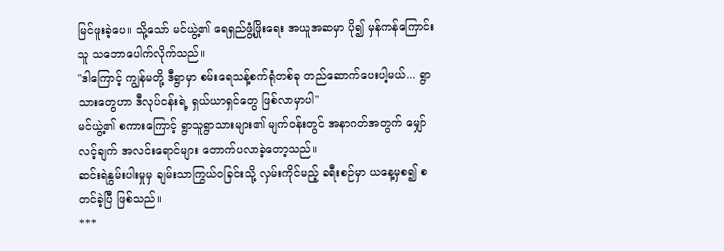မြင်ဖူးခဲ့ပေ။ သို့သော် မင်ယွဲ့၏ ရေရှည်ဖွံ့ဖြိုးရေး အယူအဆမှာ ပို၍ မှန်ကန်ကြောင်း သူ သဘောပေါက်လိုက်သည်။
"ဒါကြောင့် ကျွန်မတို့ ဒီရွာမှာ စမ်းရေသန့်စက်ရုံတစ်ခု တည်ဆောက်ပေးပါ့မယ်... ရွာသားတွေဟာ ဒီလုပ်ငန်းရဲ့ ရှယ်ယာရှင်တွေ ဖြစ်လာမှာပါ"
မင်ယွဲ့၏ စကားကြောင့် ရွာသူရွာသားများ၏ မျက်ဝန်းတွင် အနာဂတ်အတွက် မျှော်လင့်ချက် အလင်းရောင်များ တောက်ပလာခဲ့တော့သည်။
ဆင်းရဲနွမ်းပါးမှုမှ ချမ်းသာကြွယ်ဝခြင်းသို့ လှမ်းကိုင်မည့် ခရီးစဉ်မှာ ယနေ့မှစ၍ စတင်ခဲ့ပြီ ဖြစ်သည်။
***